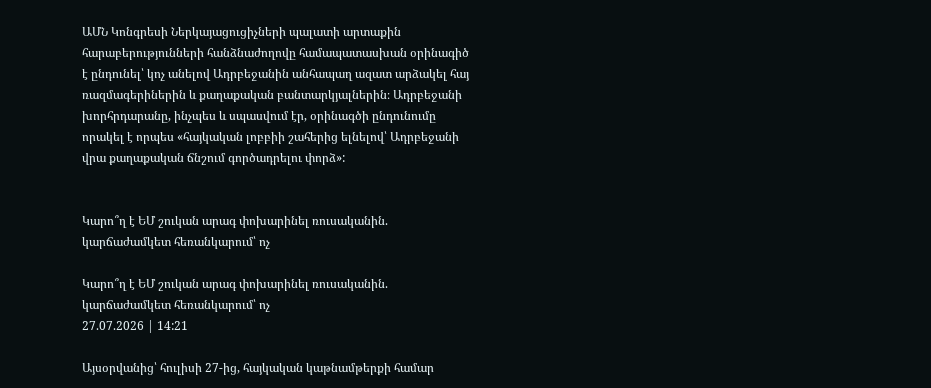ԱՄՆ Կոնգրեսի Ներկայացուցիչների պալատի արտաքին հարաբերությունների հանձնաժողովը համապատասխան օրինագիծ է ընդունել՝ կոչ անելով Ադրբեջանին անհապաղ ազատ արձակել հայ ռազմագերիներին և քաղաքական բանտարկյալներին։ Ադրբեջանի խորհրդարանը, ինչպես և սպասվում էր, օրինագծի ընդունումը որակել է որպես «հայկական լոբբիի շահերից ելնելով՝ Ադրբեջանի վրա քաղաքական ճնշում գործադրելու փորձ»:


Կարո՞ղ է ԵՄ շուկան արագ փոխարինել ռուսականին. կարճաժամկետ հեռանկարում՝ ոչ

Կարո՞ղ է ԵՄ շուկան արագ փոխարինել ռուսականին. կարճաժամկետ հեռանկարում՝ ոչ
27.07.2026 | 14:21

Այսօրվանից՝ հուլիսի 27-ից, հայկական կաթնամթերքի համար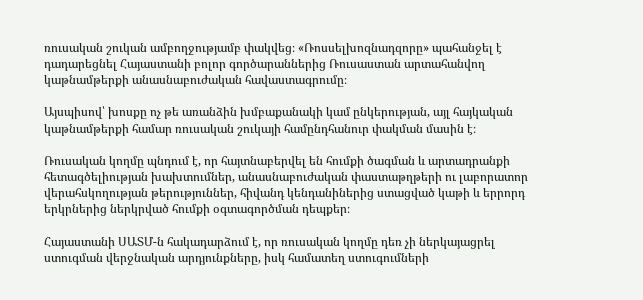ռուսական շուկան ամբողջությամբ փակվեց։ «Ռոսսելխոզնադզորը» պահանջել է դադարեցնել Հայաստանի բոլոր գործարաններից Ռուսաստան արտահանվող կաթնամթերքի անասնաբուժական հավաստագրումը։

Այսպիսով՝ խոսքը ոչ թե առանձին խմբաքանակի կամ ընկերության, այլ հայկական կաթնամթերքի համար ռուսական շուկայի համընդհանուր փակման մասին է։

Ռուսական կողմը պնդում է, որ հայտնաբերվել են հումքի ծագման և արտադրանքի հետագծելիության խախտումներ, անասնաբուժական փաստաթղթերի ու լաբորատոր վերահսկողության թերություններ, հիվանդ կենդանիներից ստացված կաթի և երրորդ երկրներից ներկրված հումքի օգտագործման դեպքեր։

Հայաստանի ՍԱՏՄ-ն հակադարձում է, որ ռուսական կողմը դեռ չի ներկայացրել ստուգման վերջնական արդյունքները, իսկ համատեղ ստուգումների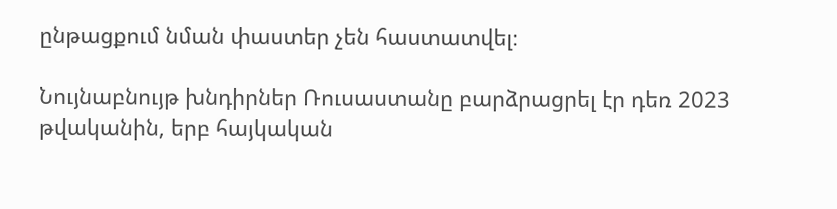ընթացքում նման փաստեր չեն հաստատվել։

Նույնաբնույթ խնդիրներ Ռուսաստանը բարձրացրել էր դեռ 2023 թվականին, երբ հայկական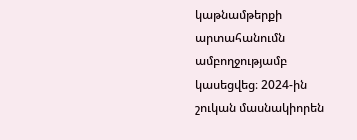կաթնամթերքի արտահանումն ամբողջությամբ կասեցվեց։ 2024-ին շուկան մասնակիորեն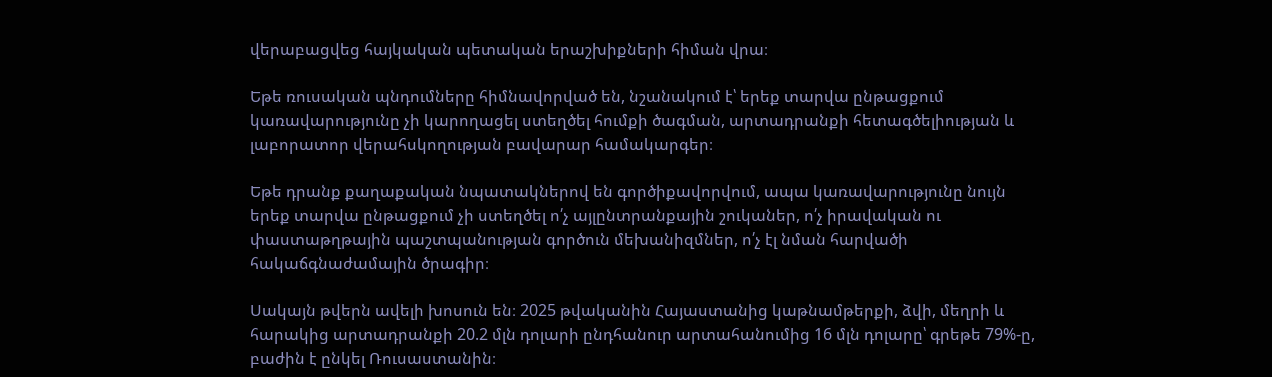վերաբացվեց հայկական պետական երաշխիքների հիման վրա։

Եթե ռուսական պնդումները հիմնավորված են, նշանակում է՝ երեք տարվա ընթացքում կառավարությունը չի կարողացել ստեղծել հումքի ծագման, արտադրանքի հետագծելիության և լաբորատոր վերահսկողության բավարար համակարգեր։

Եթե դրանք քաղաքական նպատակներով են գործիքավորվում, ապա կառավարությունը նույն երեք տարվա ընթացքում չի ստեղծել ո՛չ այլընտրանքային շուկաներ, ո՛չ իրավական ու փաստաթղթային պաշտպանության գործուն մեխանիզմներ, ո՛չ էլ նման հարվածի հակաճգնաժամային ծրագիր։

Սակայն թվերն ավելի խոսուն են։ 2025 թվականին Հայաստանից կաթնամթերքի, ձվի, մեղրի և հարակից արտադրանքի 20.2 մլն դոլարի ընդհանուր արտահանումից 16 մլն դոլարը՝ գրեթե 79%-ը, բաժին է ընկել Ռուսաստանին։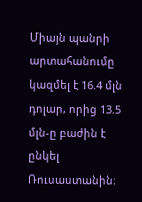Միայն պանրի արտահանումը կազմել է 16.4 մլն դոլար, որից 13.5 մլն-ը բաժին է ընկել Ռուսաստանին։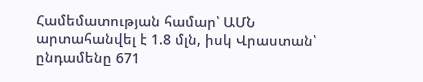Համեմատության համար՝ ԱՄՆ արտահանվել է 1.8 մլն, իսկ Վրաստան՝ ընդամենը 671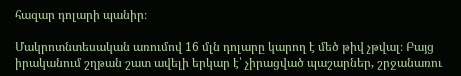հազար դոլարի պանիր։

Մակրոտնտեսական առումով 16 մլն դոլարը կարող է մեծ թիվ չթվալ։ Բայց իրականում շղթան շատ ավելի երկար է՝ չիրացված պաշարներ, շրջանառու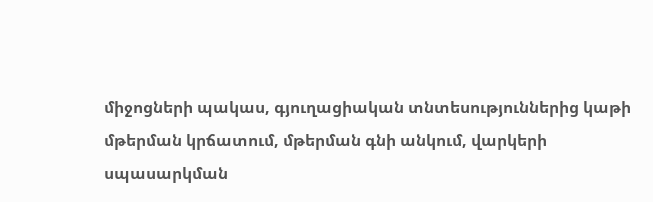միջոցների պակաս, գյուղացիական տնտեսություններից կաթի մթերման կրճատում, մթերման գնի անկում, վարկերի սպասարկման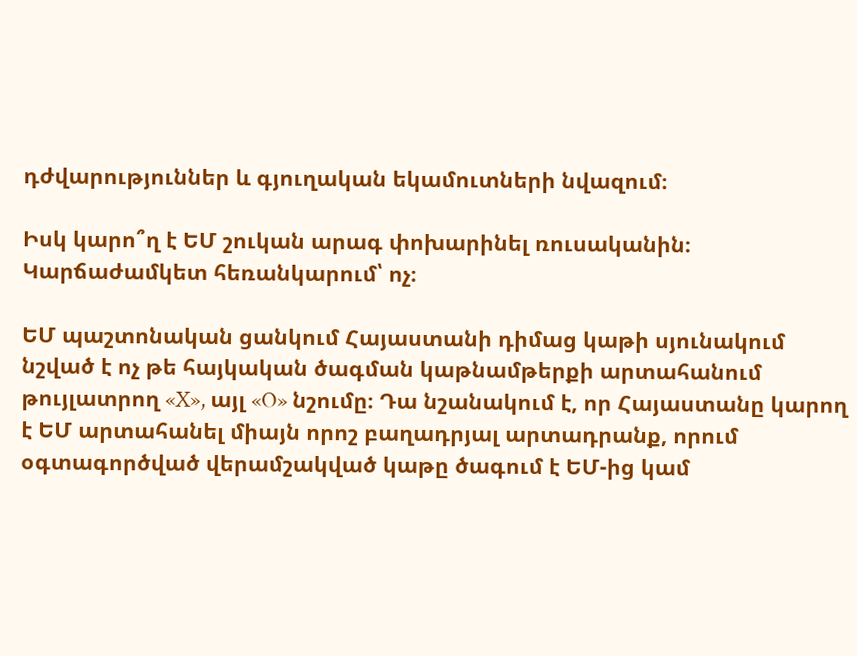դժվարություններ և գյուղական եկամուտների նվազում։

Իսկ կարո՞ղ է ԵՄ շուկան արագ փոխարինել ռուսականին։ Կարճաժամկետ հեռանկարում՝ ոչ։

ԵՄ պաշտոնական ցանկում Հայաստանի դիմաց կաթի սյունակում նշված է ոչ թե հայկական ծագման կաթնամթերքի արտահանում թույլատրող «X», այլ «O» նշումը։ Դա նշանակում է, որ Հայաստանը կարող է ԵՄ արտահանել միայն որոշ բաղադրյալ արտադրանք, որում օգտագործված վերամշակված կաթը ծագում է ԵՄ-ից կամ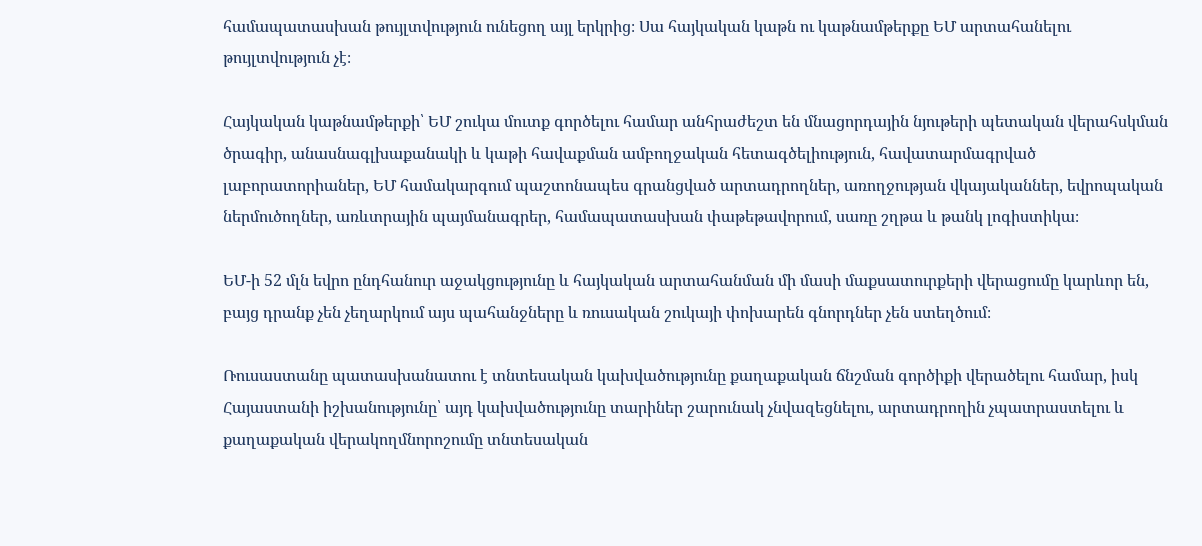համապատասխան թույլտվություն ունեցող այլ երկրից։ Սա հայկական կաթն ու կաթնամթերքը ԵՄ արտահանելու թույլտվություն չէ։

Հայկական կաթնամթերքի՝ ԵՄ շուկա մուտք գործելու համար անհրաժեշտ են մնացորդային նյութերի պետական վերահսկման ծրագիր, անասնագլխաքանակի և կաթի հավաքման ամբողջական հետագծելիություն, հավատարմագրված լաբորատորիաներ, ԵՄ համակարգում պաշտոնապես գրանցված արտադրողներ, առողջության վկայականներ, եվրոպական ներմուծողներ, առևտրային պայմանագրեր, համապատասխան փաթեթավորում, սառը շղթա և թանկ լոգիստիկա։

ԵՄ-ի 52 մլն եվրո ընդհանուր աջակցությունը և հայկական արտահանման մի մասի մաքսատուրքերի վերացումը կարևոր են, բայց դրանք չեն չեղարկում այս պահանջները և ռուսական շուկայի փոխարեն գնորդներ չեն ստեղծում։

Ռուսաստանը պատասխանատու է տնտեսական կախվածությունը քաղաքական ճնշման գործիքի վերածելու համար, իսկ Հայաստանի իշխանությունը՝ այդ կախվածությունը տարիներ շարունակ չնվազեցնելու, արտադրողին չպատրաստելու և քաղաքական վերակողմնորոշումը տնտեսական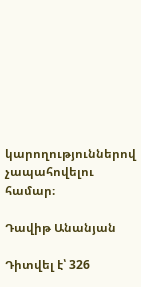կարողություններով չապահովելու համար։

Դավիթ Անանյան

Դիտվել է՝ 326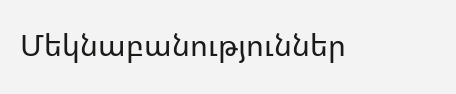Մեկնաբանություններ